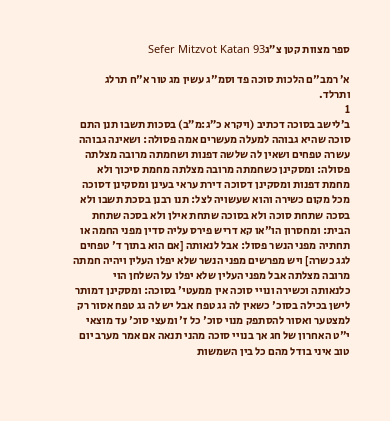ספר מצוות קטן צ״גSefer Mitzvot Katan 93

א׳ רמב"ם הלכות סוכה פד וסמ"ג עשין מג טור א"ח תרלג ותרלד.
1
ב׳לישב בסוכה דכתיב (ויקרא כ״ג:מ״ב) בסכות תשבו תנן התם סוכה שהיא גבוהה למעלה מעשרים אמה פסולה: ושאינה גבוהה עשרה טפחים ושאין לה שלשה דפנות ושחמתה מרובה מצלתה פסולה: ומסקינן כשחמתה מרובה מצלתה מחמת סיכוך ולא מחמת דפנות ומסקינן דסוכה דירת עראי בעינן ומסקינן דסוכה מכל מקום כשירה והוא שעשויה לצל: תנו רבנן בסכת תשבו ולא בסכה שתחת סוכה ולא בסוכה שתחת אילן ולא בסכה שתחת הבית: ומחסרון הו"או קא דריש פירס עליה סדין מפני החמה או תחתיה מפני הנשר פסול: אבל לנאותה [אם הוא בתוך ד' טפחים לגג כשרה] ויש מפרשים מפני הנשר שלא יפלו העלין ויהיה חמתה מרובה מצלתה אבל מפני העלין שלא יפלו על השלחן הוי כלנאותה וכשירה ונויי סוכה אין ממעטי' בסוכה: ומסקינן דמותר לישן בכילה בסוכ' כשאין לה גג טפח אבל יש לה גג טפח אסור רק למצטער ואסור להסתפק מנוי סוכ' כל ז' ומעצי סוכ' עד מוצאי י"ט האחרון של חג אך בנויי סוכה מהני תנאה אם אמר מערב יום טוב איני בודל מהם כל בין השמשות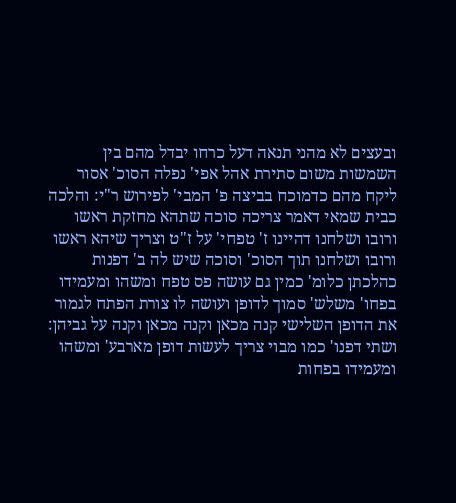ובעצים לא מהני תנאה דעל כרחו יבדל מהם בין השמשות משום סתירת אהל אפי' נפלה הסוכ' אסור ליקח מהם כדמוכח בביצה פ' המבי' לפירוש ר"י: והלכה כבית שמאי דאמר צריכה סוכה שתהא מחזקת ראשו ורובו ושלחנו דהיינו ז' טפחי' על ז"ט וצריך שיהא ראשו ורובו ושלחנו תוך הסוכ' וסוכה שיש לה ב' דפנות כהלכתן כלומ' כמין גם עושה פס טפח ומשהו ומעמידו בפחו' משלש' סמוך לדופן ועושה לו צורת הפתח לגמור את הדופן השלישי קנה מכאן וקנה מכאן וקנה על גביהן: ושתי דפנו' כמו מבוי צריך לעשות דופן מארבע' ומשהו ומעמידו בפחות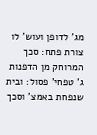מג' לדופן ועוש' לו צורת פתח: סכך המרוחק מן הדפנות ג' טפחי' פסול: ובית שנפחת באמצ' וסכך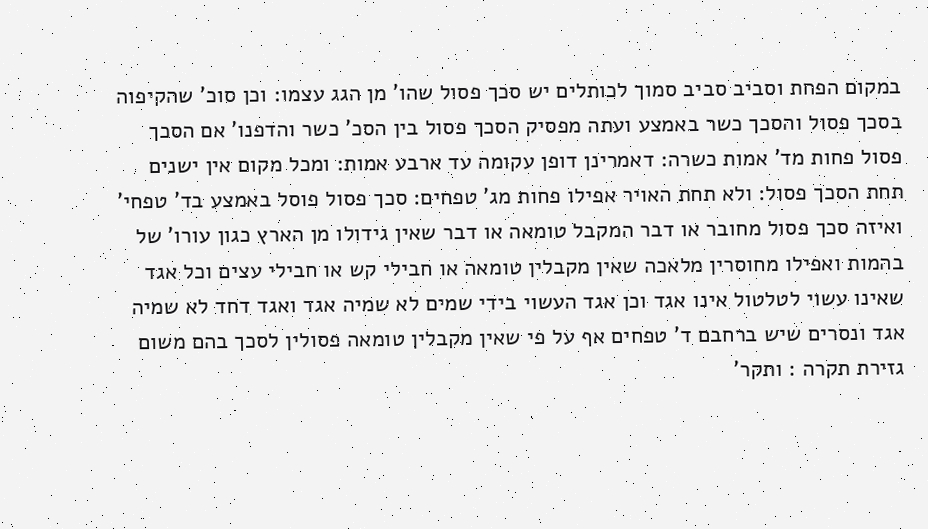במקום הפחת וסביב סביב סמוך לכותלים יש סכך פסול שהו' מן הגג עצמו: וכן סוכ' שהקיפוה בסכך פסול והסכך כשר באמצע ועתה מפסיק הסכך פסול בין הסכ' כשר והדפנו' אם הסכך פסול פחות מד' אמות כשרה: דאמרינן דופן עקומה עד ארבע אמות: ומכל מקום אין ישנים תחת הסכך פסול: ולא תחת האויר אפילו פחות מג' טפחים: סכך פסול פוסל באמצע בד' טפחי' ואיזה סכך פסול מחובר או דבר המקבל טומאה או דבר שאין גידולו מן הארץ כגון עורו' של בהמות ואפילו מחוסרין מלאכה שאין מקבלין טומאה או חבילי קש או חבילי עצים וכל אגד שאינו עשוי לטלטול אינו אגד וכן אגד העשוי בידי שמים לא שמיה אגד ואגד דחד לא שמיה אגד ונסרים שיש ברחבם ד' טפחים אף על פי שאין מקבלין טומאה פסולין לסכך בהם משום גזירת תקרה : ותקר'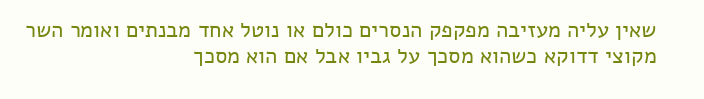שאין עליה מעזיבה מפקפק הנסרים כולם או נוטל אחד מבנתים ואומר השר מקוצי דדוקא כשהוא מסכך על גביו אבל אם הוא מסכך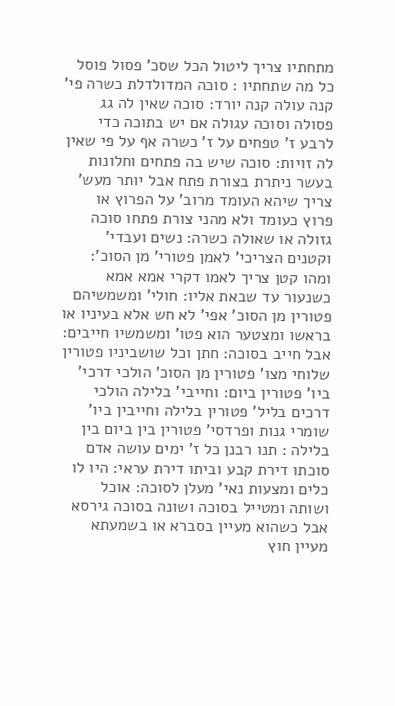מתחתיו צריך ליטול הכל שסכ' פסול פוסל כל מה שתחתיו : סוכה המדולדלת כשרה פי' קנה עולה קנה יורד: סוכה שאין לה גג פסולה וסוכה עגולה אם יש בתוכה כדי לרבע ז' טפחים על ז' כשרה אף על פי שאין לה זויות: סוכה שיש בה פתחים וחלונות בעשר ניתרת בצורת פתח אבל יותר מעש' צריך שיהא העומד מרוב' על הפרוץ או פרוץ כעומד ולא מהני צורת פתחו סוכה גזולה או שאולה כשרה: נשים ועבדי' וקטנים הצריכי' לאמן פטורי' מן הסוכ': ומהו קטן צריך לאמו דקרי אמא אמא כשנעור עד שבאת אליו: חולי' ומשמשיהם פטורין מן הסוכ' אפי' לא חש אלא בעיניו או בראשו ומצטער הוא פטו' ומשמשיו חייבים: אבל חייב בסוכה: חתן וכל שושביניו פטורין שלוחי מצו' פטורין מן הסוכ' הולכי דרכי' ביו' פטורין ביום: וחייבי' בלילה הולכי דרכים בליל' פטורין בלילה וחייבין ביו' שומרי גנות ופרדסי' פטורין בין ביום בין בלילה : תנו רבנן כל ז' ימים עושה אדם סוכתו דירת קבע וביתו דירת עראי: היו לו כלים ומצעות נאי' מעלן לסוכה: אוכל ושותה ומטייל בסוכה ושונה בסוכה גירסא אבל כשהוא מעיין בסברא או בשמעתא מעיין חוץ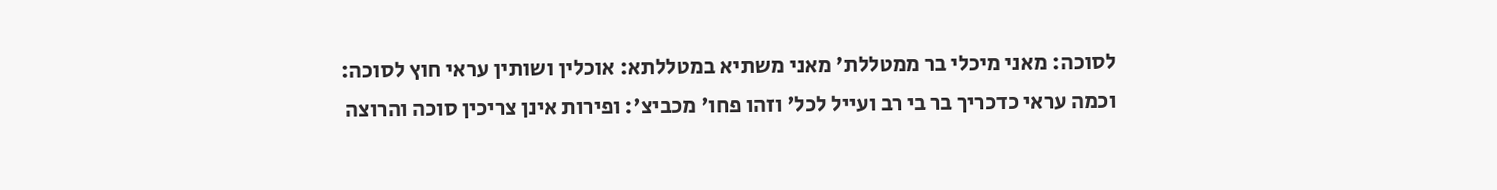לסוכה: מאני מיכלי בר ממטללת' מאני משתיא במטללתא: אוכלין ושותין עראי חוץ לסוכה: וכמה עראי כדכריך בר בי רב ועייל לכל' וזהו פחו' מכביצ': ופירות אינן צריכין סוכה והרוצה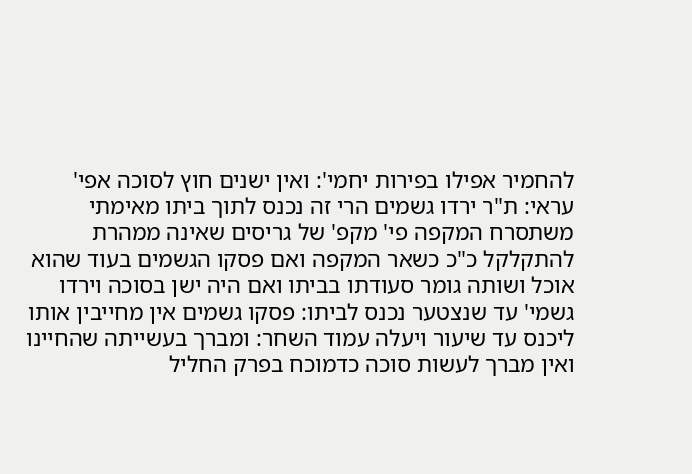להחמיר אפילו בפירות יחמי': ואין ישנים חוץ לסוכה אפי' עראי: ת"ר ירדו גשמים הרי זה נכנס לתוך ביתו מאימתי משתסרח המקפה פי' מקפ' של גריסים שאינה ממהרת להתקלקל כ"כ כשאר המקפה ואם פסקו הגשמים בעוד שהוא אוכל ושותה גומר סעודתו בביתו ואם היה ישן בסוכה וירדו גשמי' עד שנצטער נכנס לביתו: פסקו גשמים אין מחייבין אותו ליכנס עד שיעור ויעלה עמוד השחר: ומברך בעשייתה שהחיינו ואין מברך לעשות סוכה כדמוכח בפרק החליל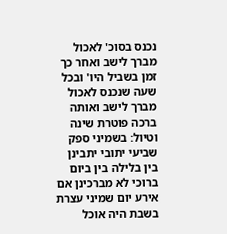נכנס בסוכ' לאכול מברך לישב ואחר כך זמן בשביל היו' ובכל שעה שנכנס לאכול מברך לישב ואותה ברכה פוטרת שינה וטיול: בשמיני ספק שביעי יתובי יתבינן בין בלילה בין ביום ברוכי לא מברכינן אם אירע יום שמיני עצרת בשבת היה אוכל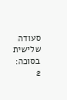סעודה שלישית בסוכה:
2